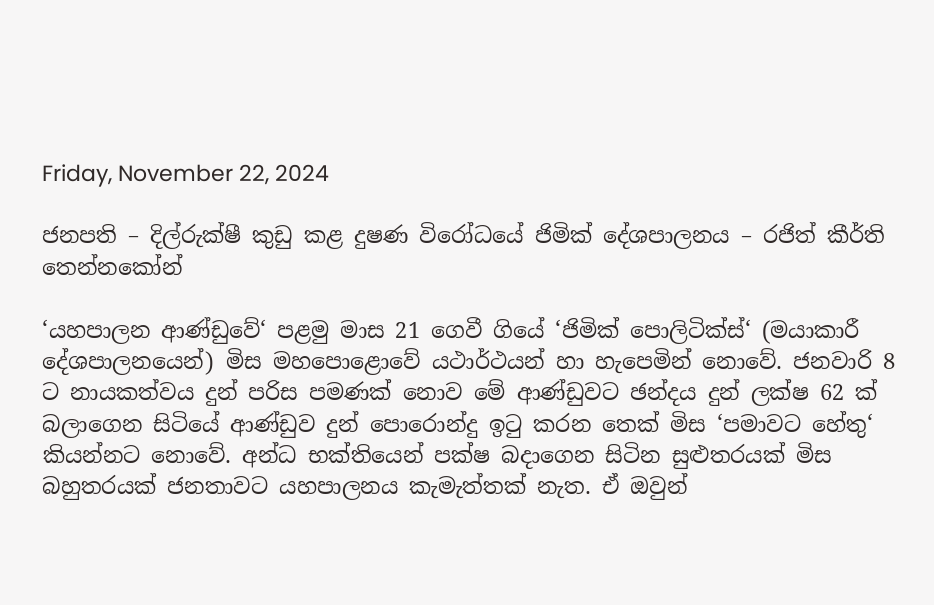Friday, November 22, 2024

ජනපති – දිල්රුක්ෂී කුඩු කළ දුෂණ විරෝධයේ ජිමික් දේශපාලනය – රජිත් කීර්ති තෙන්නකෝන්

‘යහපාලන ආණ්ඩුවේ‘ පළමු මාස 21 ගෙවී ගියේ ‘ජිමික් පොලිටික්ස්‘ (මයාකාරී දේශපාලනයෙන්) මිස මහපොළොවේ යථාර්ථයන් හා හැපෙමින් නොවේ. ජනවාරි 8 ට නායකත්වය දුන් පරිස පමණක් නොව මේ ආණ්ඩුවට ඡන්දය දුන් ලක්ෂ 62 ක් බලාගෙන සිටියේ ආණ්ඩුව දුන් පොරොන්දු ඉටු කරන තෙක් මිස ‘පමාවට හේතු‘ කියන්නට නොවේ. අන්ධ භක්තියෙන් පක්ෂ බදාගෙන සිටින සුළුතරයක් මිස බහුතරයක් ජනතාවට යහපාලනය කැමැත්තක් නැත. ඒ ඔවුන්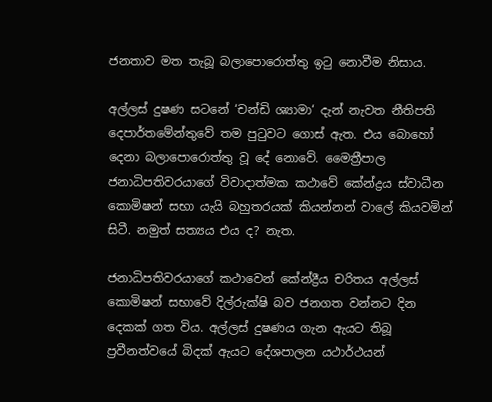ජනතාව මත තැබූ බලාපොරොත්තු ඉටු නොවීම නිසාය.

අල්ලස් දුෂණ සටනේ ‘චන්ඩි ශ්‍යාමා‘ දැන් නැවත නීතිපති දෙපාර්තමේන්තුවේ තම පුටුවට ගොස් ඇත. එය බොහෝ දෙනා බලාපොරොත්තු වූ දේ නොවේ. මෛත්‍රීපාල ජනාධිපතිවරයාගේ විවාදාත්මක කථාවේ කේන්ද්‍රය ස්වාධීන කොමිෂන් සභා යැයි බහුතරයක් කියන්නන් වාලේ කියවමින් සිටී. නමුත් සත්‍යය එය ද? නැත.

ජනාධිපතිවරයාගේ කථාවෙන් කේන්ද්‍රීය චරිතය අල්ලස් කොමිෂන් සභාවේ දිල්රුක්ෂි බව ජනගත වන්නට දින දෙකක් ගත විය. අල්ලස් දුෂණය ගැන ඇයට තිබූ ප්‍රවීනත්වයේ බිදක් ඇයට දේශපාලන යථාර්ථයන්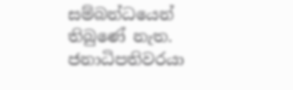සම්බන්ධයෙන් තිබුණේ නැත. ජනාධිපතිවරයා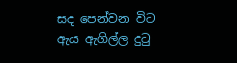සද පෙන්වන විට ඇය ඇගිල්ල දුටු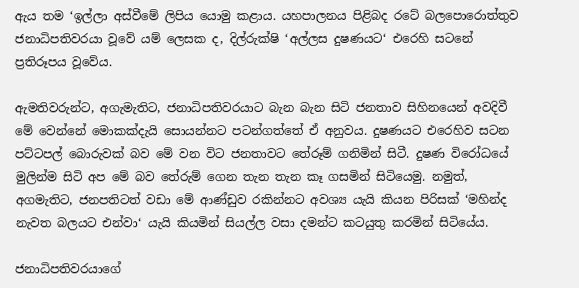ඇය තම ‘ඉල්ලා අස්වීමේ ලිපිය යොමු කළාය. යහපාලනය පිළිබද රටේ බලපොරොත්තුව ජනාධිපතිවරයා වූවේ යම් ලෙසක ද, දිල්රුක්ෂි ‘අල්ලස දුෂණයට‘ එරෙහි සටනේ ප්‍රතිරූපය වූවේය.

ඇමතිවරුන්ට, අගැමැතිට, ජනාධිපතිවරයාට බැන බැන සිටි ජනතාව සිහිනයෙන් අවදිවී මේ වෙන්නේ මොකක්දැයි සොයන්නට පටන්ගත්තේ ඒ අනුවය. දුෂණයට එරෙහිව සටන පට්ටපල් බොරුවක් බව මේ වන විට ජනතාවට තේරූම් ගනිමින් සිටී. දුෂණ විරෝධයේ මුලින්ම සිටි අප මේ බව තේරුම් ගෙන තැන තැන කෑ ගසමින් සිටියෙමු. නමුත්, අගමැතිට, ජනපතිටත් වඩා මේ ආණ්ඩුව රකින්නට අවශ්‍ය යැයි කියන පිරිසක් ‘මහින්ද නැවත බලයට එන්වා‘ යැයි කියමින් සියල්ල වසා දමන්ට කටයුතු කරමින් සිටියේය.

ජනාධිපතිවරයාගේ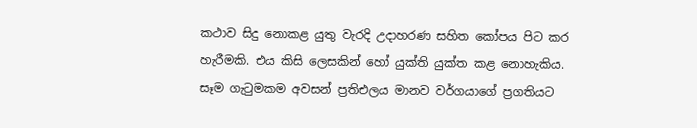කථාව සිදු නොකළ යුතු වැරදි උදාහරණ සහිත කෝපය පිට කර හැරීමකි. එය කිසි ලෙසකින් හෝ යුක්ති යුක්ත කළ නොහැකිය. සෑම ගැටුමකම අවසන් ප්‍රතිඑලය මානව වර්ගයාගේ ප්‍රගතියට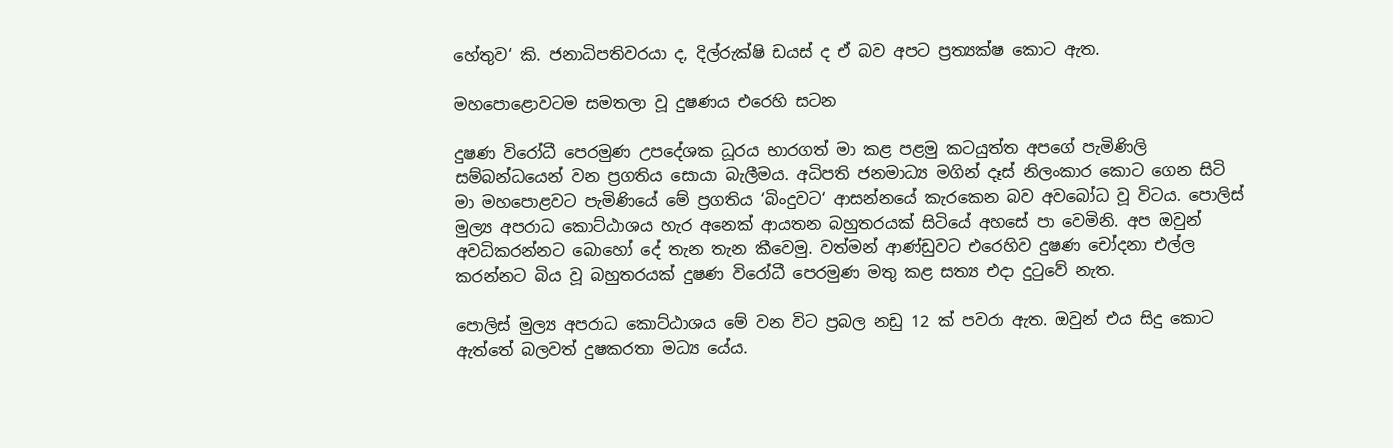හේතුව‘ කි. ජනාධිපතිවරයා ද, දිල්රුක්ෂි ඩයස් ද ඒ බව අපට ප්‍රත්‍යක්ෂ කොට ඇත.

මහපොළොවටම සමතලා වූ දුෂණය එරෙහි සටන

දුෂණ විරෝධී පෙරමුණ උපදේශක ධූරය භාරගත් මා කළ පළමු කටයුත්ත අපගේ පැමිණිලි සම්බන්ධයෙන් වන ප්‍රගතිය සොයා බැලීමය. අධිපති ජනමාධ්‍ය මගින් දෑස් නිලංකාර කොට ගෙන සිටි මා මහපොළවට පැමිණියේ මේ ප්‍රගතිය ‘බිංදුවට‘ ආසන්නයේ කැරකෙන බව අවබෝධ වූ විටය. පොලිස් මුල්‍ය අපරාධ කොට්ඨාශය හැර අනෙක් ආයතන බහුතරයක් සිටියේ අහසේ පා වෙමිනි. අප ඔවුන් අවධිකරන්නට බොහෝ දේ තැන තැන කීවෙමු. වත්මන් ආණ්ඩුවට එරෙහිව දුෂණ චෝදනා එල්ල කරන්නට බිය වූ බහුතරයක් දුෂණ විරෝධී පෙරමුණ මතු කළ සත්‍ය එදා දුටුවේ නැත.

පොලිස් මුල්‍ය අපරාධ කොට්ඨාශය මේ වන විට ප්‍රබල නඩු 12 ක් පවරා ඇත. ඔවුන් එය සිදු කොට ඇත්තේ බලවත් දුෂකරතා මධ්‍ය යේය.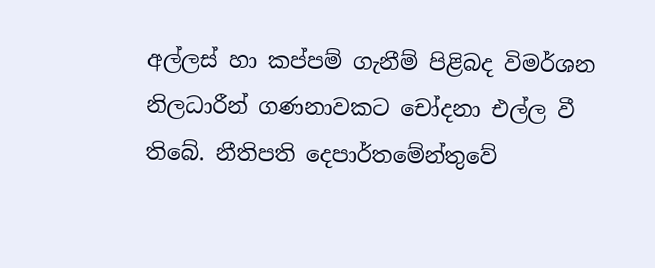අල්ලස් හා කප්පම් ගැනීම් පිළිබද විමර්ශන නිලධාරීන් ගණනාවකට චෝදනා එල්ල වී තිබේ. නීතිපති දෙපාර්තමේන්තුවේ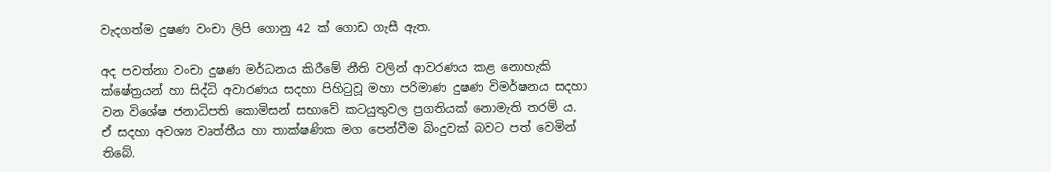වැදගත්ම දුෂණ වංචා ලිපි ගොනු 42 ක් ගොඩ ගැසී ඇත.

අද පවත්නා වංචා දුෂණ මර්ධනය කිරීමේ නීති වලින් ආවරණය කළ නොහැකි ක්ෂේත්‍රයන් හා සිද්ධි අවාරණය සදහා පිහිටුවූ මහා පරිමාණ දුෂණ විමර්ෂනය සදහා වන විශේෂ ජනාධිපති කොමිසන් සභාවේ කටයුතුවල ප්‍රගතියක් නොමැති තරම් ය. ඒ සදහා අවශ්‍ය වෘත්තීය හා තාක්ෂණික මග පෙන්වීම බිංදුවක් බවට පත් වෙමින් තිබේ.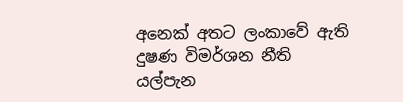අනෙක් අතට ලංකාවේ ඇති දුෂණ විමර්ශන නීති යල්පැන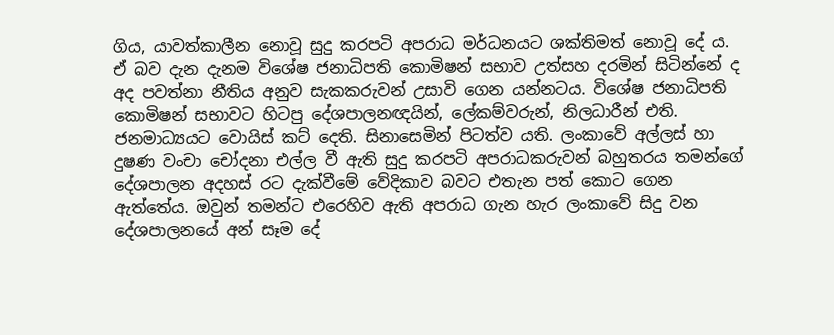ගිය, යාවත්කාලීන නොවූ සුදු කරපටි අපරාධ මර්ධනයට ශක්තිමත් නොවූ දේ ය. ඒ බව දැන දැනම විශේෂ ජනාධිපති කොමිෂන් සභාව උත්සහ දරමින් සිටින්නේ ද අද පවත්නා නීතිය අනුව සැකකරුවන් උසාවි ගෙන යන්නටය. විශේෂ ජනාධිපති කොමිෂන් සභාවට හිටපු දේශපාලනඥයින්, ලේකම්වරුන්, නිලධාරීන් එති. ජනමාධ්‍යයට වොයිස් කට් දෙති. සිනාසෙමින් පිටත්ව යති. ලංකාවේ අල්ලස් හා දුෂණ වංචා චෝදනා එල්ල වී ඇති සුදු කරපටි අපරාධකරුවන් බහුතරය තමන්ගේ දේශපාලන අදහස් රට දැක්වීමේ වේදිකාව බවට එතැන පත් කොට ගෙන ඇත්තේය. ඔවුන් තමන්ට එරෙහිව ඇති අපරාධ ගැන හැර ලංකාවේ සිදු වන දේශපාලනයේ අන් සෑම දේ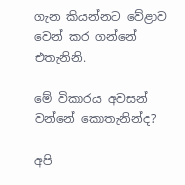ගැන කියන්නට වේළාව වෙන් කර ගන්නේ එතැනිනි.

මේ විකාරය අවසන් වන්නේ කොතැනින්ද?

අපි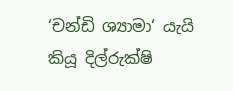‘චන්ඩි ශ්‍යාමා‘ යැයි කියූ දිල්රුක්ෂි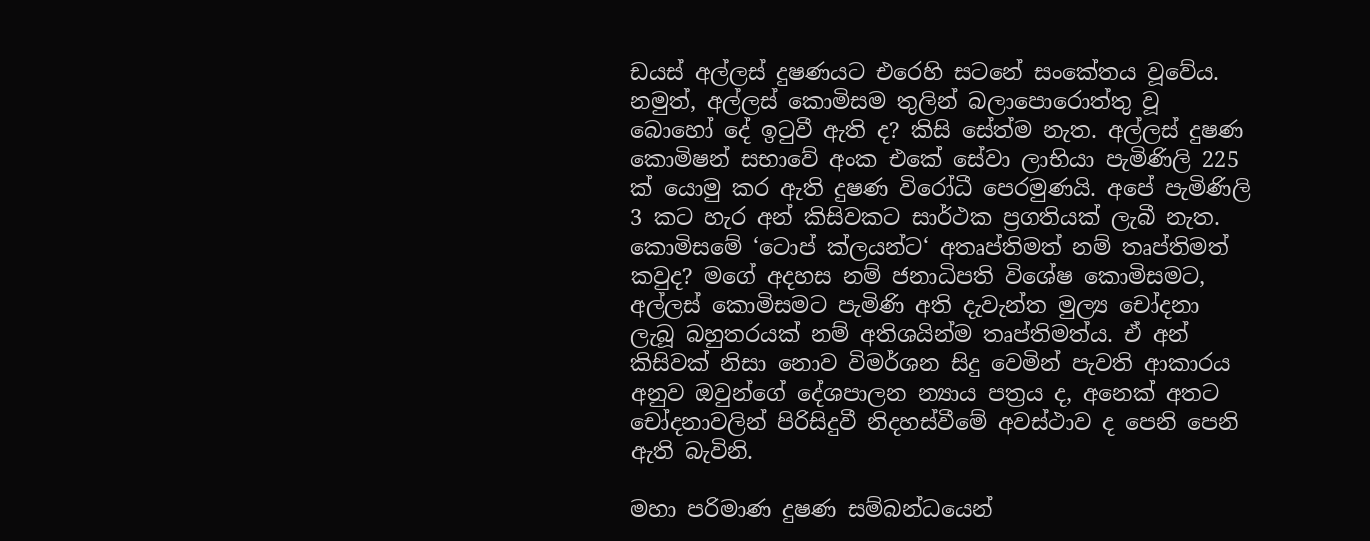ඩයස් අල්ලස් දුෂණයට එරෙහි සටනේ සංකේතය වූවේය. නමුත්, අල්ලස් කොමිසම තුලින් බලාපොරොත්තු වූ බොහෝ දේ ඉටුවී ඇති ද? කිසි සේත්ම නැත. අල්ලස් දුෂණ කොමිෂන් සභාවේ අංක එකේ සේවා ලාභියා පැමිණිලි 225 ක් යොමු කර ඇති දුෂණ විරෝධී පෙරමුණයි. අපේ පැමිණිලි 3 කට හැර අන් කිසිවකට සාර්ථක ප්‍රගතියක් ලැබී නැත. කොමිසමේ ‘ටොප් ක්ලයන්ට‘ අතෘප්තිමත් නම් තෘප්තිමත් කවුද? මගේ අදහස නම් ජනාධිපති විශේෂ කොමිසමට, අල්ලස් කොමිසමට පැමිණි අති දැවැන්ත මුල්‍ය චෝදනා ලැබූ බහුතරයක් නම් අතිශයින්ම තෘප්තිමත්ය. ඒ අන් කිසිවක් නිසා නොව විමර්ශන සිදු වෙමින් පැවති ආකාරය අනුව ඔවුන්ගේ දේශපාලන න්‍යාය පත්‍රය ද, අනෙක් අතට චෝදනාවලින් පිරිසිදුවී නිදහස්වීමේ අවස්ථාව ද පෙනි පෙනි ඇති බැවිනි.

මහා පරිමාණ දුෂණ සම්බන්ධයෙන්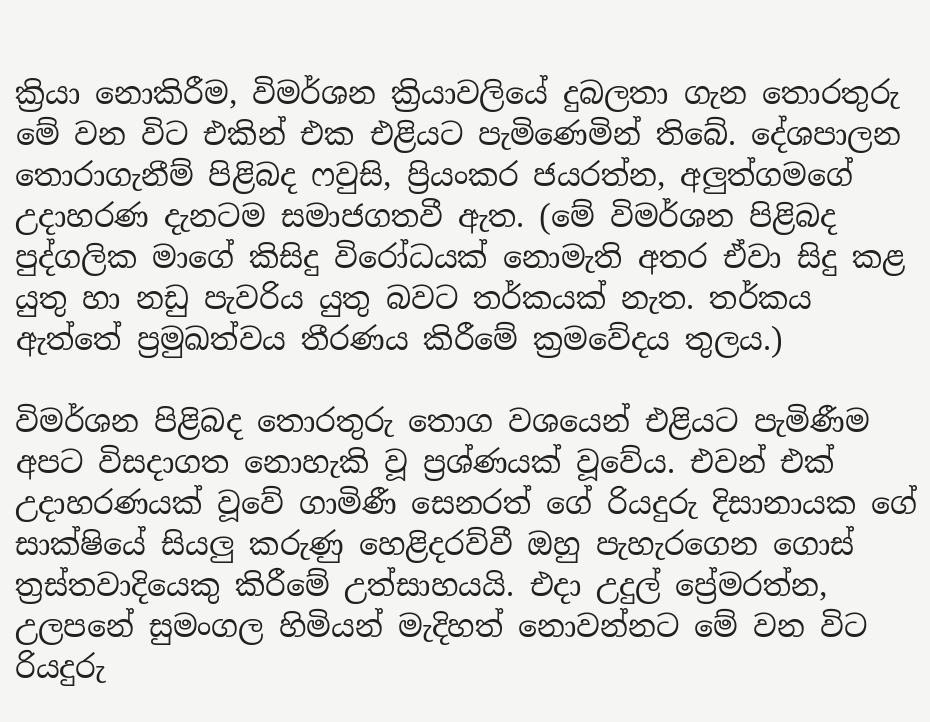ක්‍රියා නොකිරීම, විමර්ශන ක්‍රියාවලියේ දුබලතා ගැන තොරතුරු මේ වන විට එකින් එක එළියට පැමිණෙමින් තිබේ. දේශපාලන තොරාගැනීම් පිළිබද ෆවුසි, ප්‍රියංකර ජයරත්න, අලුත්ගමගේ උදාහරණ දැනටම සමාජගතවී ඇත. (මේ විමර්ශන පිළිබද පුද්ගලික මාගේ කිසිදු විරෝධයක් නොමැති අතර ඒවා සිදු කළ යුතු හා නඩු පැවරිය යුතු බවට තර්කයක් නැත. තර්කය ඇත්තේ ප්‍රමුඛත්වය තීරණය කිරීමේ ක්‍රමවේදය තුලය.)

විමර්ශන පිළිබද තොරතුරු තොග වශයෙන් එළියට පැමිණීම අපට විසදාගත නොහැකි වූ ප්‍රශ්ණයක් වූවේය. එවන් එක් උදාහරණයක් වූවේ ගාමිණී සෙනරත් ගේ රියදුරු දිසානායක ගේ සාක්ෂියේ සියලු කරුණු හෙළිදරව්වී ඔහු පැහැරගෙන ගොස් ත්‍රස්තවාදියෙකු කිරීමේ උත්සාහයයි. එදා උදුල් ප්‍රේමරත්න, උලපනේ සුමංගල හිමියන් මැදිහත් නොවන්නට මේ වන විට රියදුරු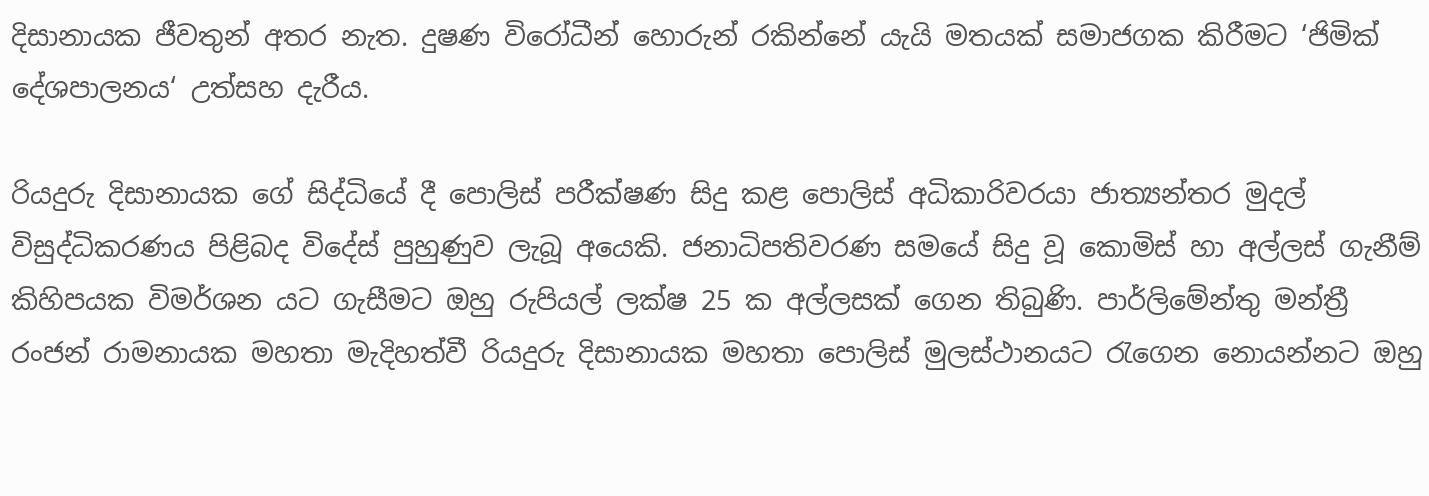දිසානායක ජීවතුන් අතර නැත. දුෂණ විරෝධීන් හොරුන් රකින්නේ යැයි මතයක් සමාජගක කිරීමට ‘ජිමික් දේශපාලනය‘ උත්සහ දැරීය.

රියදුරු දිසානායක ගේ සිද්ධියේ දී පොලිස් පරීක්ෂණ සිදු කළ පොලිස් අධිකාරිවරයා ජාත්‍යන්තර මුදල් විසුද්ධිකරණය පිළිබද විදේස් පුහුණුව ලැබූ අයෙකි. ජනාධිපතිවරණ සමයේ සිදු වූ කොමිස් හා අල්ලස් ගැනීම් කිහිපයක විමර්ශන යට ගැසීමට ඔහු රුපියල් ලක්ෂ 25 ක අල්ලසක් ගෙන තිබුණි. පාර්ලිමේන්තු මන්ත්‍රී රංජන් රාමනායක මහතා මැදිහත්වී රියදුරු දිසානායක මහතා පොලිස් මුලස්ථානයට රැගෙන නොයන්නට ඔහු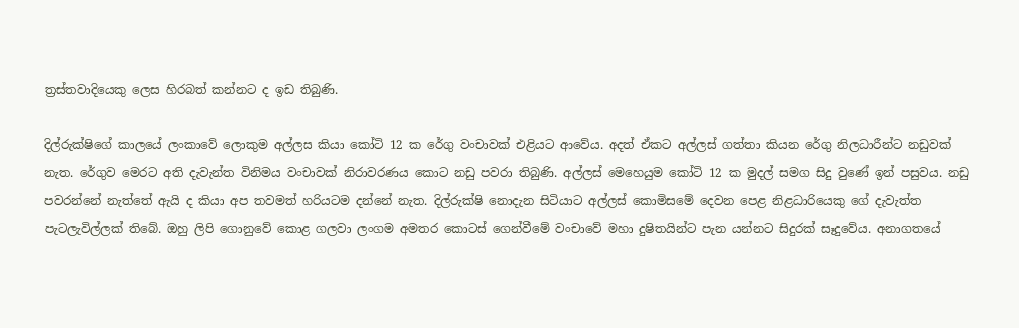ත්‍රස්තවාදියෙකු ලෙස හිරබත් කන්නට ද ඉඩ තිබුණි.

දිල්රුක්ෂිගේ කාලයේ ලංකාවේ ලොකුම අල්ලස කියා කෝටි 12 ක රේගු වංචාවක් එළියට ආවේය. අදත් ඒකට අල්ලස් ගත්තා කියන රේගු නිලධාරීන්ට නඩුවක් නැත. රේගුව මෙරට අති දැවැන්ත විනිමය වංචාවක් නිරාවරණය කොට නඩු පවරා තිබුණි. අල්ලස් මෙහෙයුම කෝටි 12 ක මුදල් සමග සිදු වුණේ ඉන් පසුවය. නඩු පවරන්නේ නැත්තේ ඇයි ද කියා අප තවමත් හරියටම දන්නේ නැත. දිල්රුක්ෂි නොදැන සිටියාට අල්ලස් කොමිසමේ දෙවන පෙළ නිළධාරියෙකු ගේ දැවැත්ත පැටලැවිල්ලක් තිබේ. ඔහු ලිපි ගොනුවේ කොළ ගලවා ලංගම අමතර කොටස් ගෙන්වීමේ වංචාවේ මහා දුෂිතයින්ට පැන යන්නට සිදුරක් සෑදුවේය. අනාගතයේ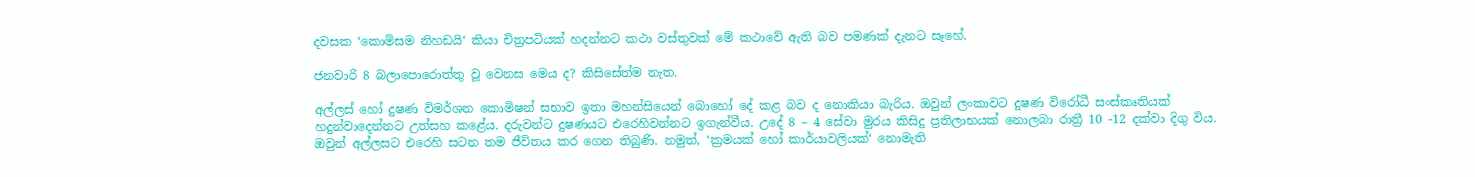දවසක ‘කොමිසම නිහඩයි‘ කියා චිත්‍රපටියක් හදන්නට කථා වස්තුවක් මේ කථාවේ ඇති බව පමණක් දැනට සෑහේ.

ජනවාරි 8 බලාපොරොත්තු වූ වෙනස මෙය ද? කිසිසේත්ම නැත.

අල්ලස් හෝ දුෂණ විමර්ශන කොමිෂන් සභාව ඉතා මහන්සියෙන් බොහෝ දේ කළ බව ද නොකියා බැරිය. ඔවුන් ලංකාවට දුෂණ විරෝධී සංස්කෘතියක් හදුන්වාදෙන්නට උත්සහ කළේය. දරුවන්ට දුෂණයට එරෙහිවන්නට ඉගැන්වීය. උදේ 8 – 4 සේවා මුරය කිසිදු ප්‍රතිලාභයක් නොලබා රාත්‍රී 10 -12 දක්වා දිගු විය. ඔවුන් අල්ලසට එරෙහි සටන තම ජීවිතය කර ගෙන තිබුණි. නමුත්, ‘ක්‍රමයක් හෝ කාර්යාවලියක්‘ නොමැති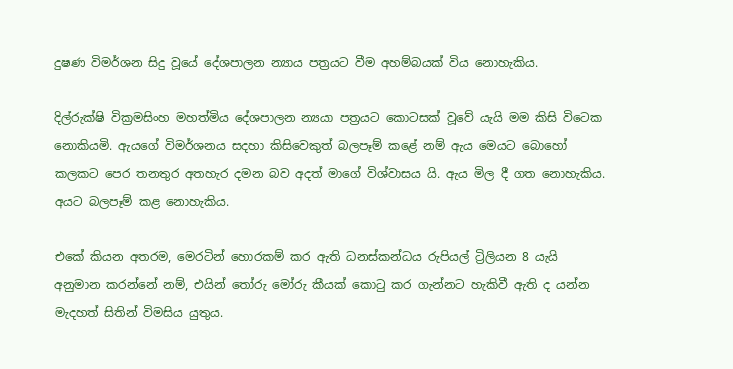දුෂණ විමර්ශන සිදු වූයේ දේශපාලන න්‍යාය පත්‍රයට වීම අහම්බයක් විය නොහැකිය.

දිල්රුක්ෂි වික්‍රමසිංහ මහත්මිය දේශපාලන න්‍යයා පත්‍රයට කොටසක් වූවේ යැයි මම කිසි විටෙක නොකියමි. ඇයගේ විමර්ශනය සදහා කිසිවෙකුත් බලපෑම් කළේ නම් ඇය මෙයට බොහෝ කලකට පෙර තනතුර අතහැර දමන බව අදත් මාගේ විශ්වාසය යි. ඇය මිල දී ගත නොහැකිය. අයට බලපෑම් කළ නොහැකිය.

එකේ කියන අතරම, මෙරටින් හොරකම් කර ඇති ධනස්කන්ධය රුපියල් ට්‍රිලියන 8 යැයි අනුමාන කරන්නේ නම්, එයින් තෝරු මෝරු කීයක් කොටු කර ගැන්නට හැකිවී ඇති ද යන්න මැදහත් සිතින් විමසිය යුතුය.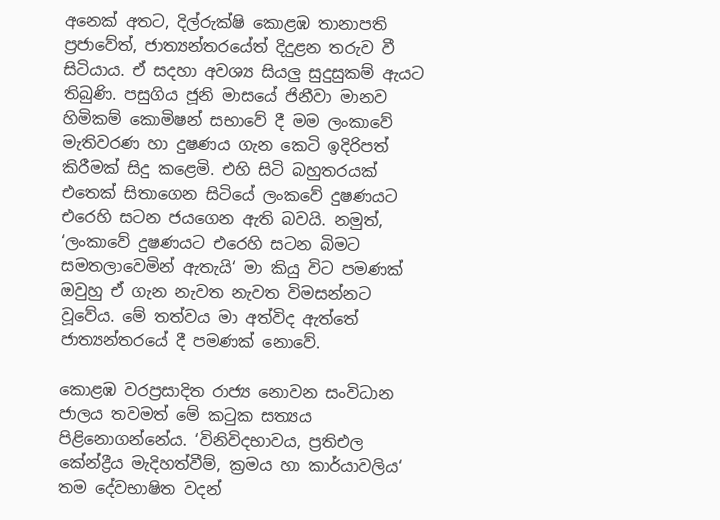අනෙක් අතට, දිල්රුක්ෂි කොළඹ තානාපති ප්‍රජාවේත්, ජාත්‍යන්තරයේත් දිදුළන තරුව වී සිටියාය. ඒ සදහා අවශ්‍ය සියලු සුදුසුකම් ඇයට තිබුණි. පසුගිය ජූනි මාසයේ ජිනීවා මානව හිමිකම් කොමිෂන් සභාවේ දී මම ලංකාවේ මැතිවරණ හා දුෂණය ගැන කෙටි ඉදිරිපත් කිරීමක් සිදු කළෙමි. එහි සිටි බහුතරයක් එතෙක් සිතාගෙන සිටියේ ලංකවේ දුෂණයට එරෙහි සටන ජයගෙන ඇති බවයි. නමුත්, ‘ලංකාවේ දුෂණයට එරෙහි සටන බිමට සමතලාවෙමින් ඇතැයි‘ මා කියු විට පමණක් ඔවුහු ඒ ගැන නැවත නැවත විමසන්නට වූවේය. මේ තත්වය මා අත්විද ඇත්තේ ජාත්‍යන්තරයේ දී පමණක් නොවේ.

කොළඹ වරප්‍රසාදිත රාජ්‍ය නොවන සංවිධාන ජාලය තවමත් මේ කටුක සත්‍යය පිළිනොගන්නේය. ‘විනිවිදභාවය, ප්‍රතිඑල කේන්ද්‍රීය මැදිහත්වීම්, ක්‍රමය හා කාර්යාවලිය‘ තම දේවභාෂිත වදන්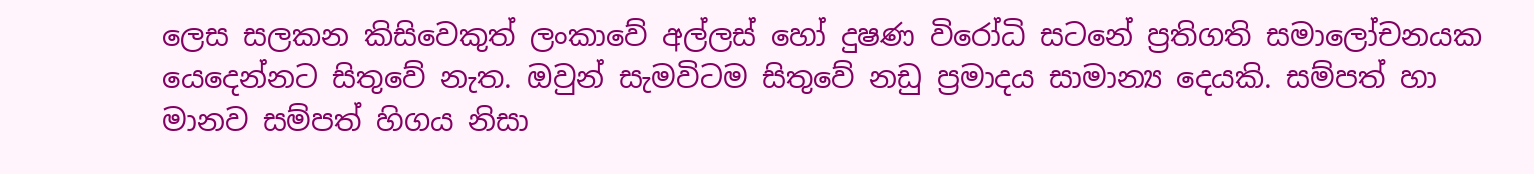ලෙස සලකන කිසිවෙකුත් ලංකාවේ අල්ලස් හෝ දුෂණ විරෝධි සටනේ ප්‍රතිගති සමාලෝචනයක යෙදෙන්නට සිතුවේ නැත. ඔවුන් සැමවිටම සිතුවේ නඩු ප්‍රමාදය සාමාන්‍ය දෙයකි. සම්පත් හා මානව සම්පත් හිගය නිසා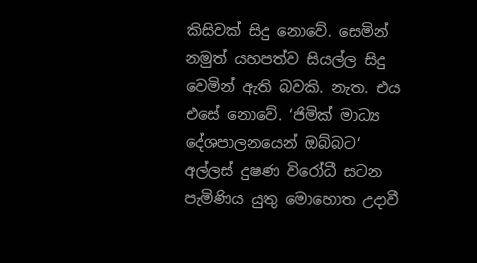කිසිවක් සිදු නොවේ. සෙමින් නමුත් යහපත්ව සියල්ල සිදු වෙමින් ඇති බවකි. නැත. එය එසේ නොවේ. ‘ජිමික් මාධ්‍ය දේශපාලනයෙන් ඔබ්බට‘ අල්ලස් දුෂණ විරෝධී සටන පැමිණිය යුතු මොහොත උදාවී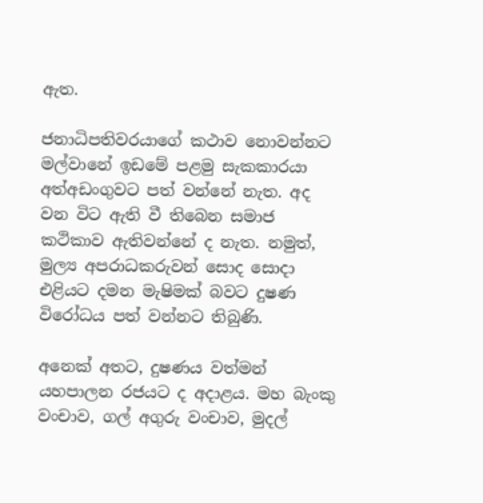ඇත.

ජනාධිපතිවරයාගේ කථාව නොවන්නට මල්වානේ ඉඩමේ පළමු සැකකාරයා අත්අඩංගුවට පත් වන්නේ නැත. අද වන විට ඇති වී තිබෙන සමාජ කථිකාව ඇතිවන්නේ ද නැත. නමුත්, මුල්‍ය අපරාධකරුවන් සොද සොදා එළියට දමන මැෂිමක් බවට දුෂණ විරෝධය පත් වන්නට තිබුණි.

අනෙක් අතට, දුෂණය වත්මන් යහපාලන රජයට ද අදාළය. මහ බැංකු වංචාව, ගල් අගුරු වංචාව, මුදල්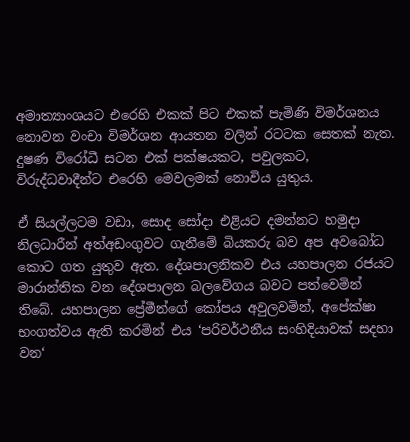අමාත්‍යාංශයට එරෙහි එකක් පිට එකක් පැමිණි විමර්ශනය නොවන වංචා විමර්ශන ආයතන වලින් රටටක සෙතක් නැත. දුෂණ විරෝධී සටන එක් පක්ෂයකට, පවුලකට, විරුද්ධවාදීන්ට එරෙහි මෙවලමක් නොවිය යුතුය.

ඒ සියල්ලටම වඩා, සොද සෝදා එළියට දමන්නට හමුදා නිලධාරීන් අත්අඩංගුවට ගැනීමේ බියකරු බව අප අවබෝධ කොට ගත යුතුව ඇත. දේශපාලනිකව එය යහපාලන රජයට මාරාන්තික වන දේශපාලන බලවේගය බවට පත්වෙමින් තිබේ. යහපාලන ප්‍රේමීන්ගේ කෝපය අවුලවමින්, අපේක්ෂා භංගත්වය ඇති කරමින් එය ‘පරිවර්ථනීය සංහිදියාවක් සදහා වන‘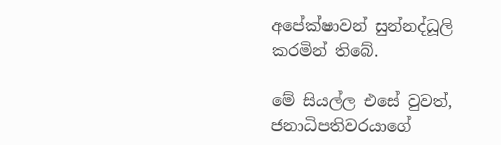අපේක්ෂාවන් සුන්නද්ධූලි කරමින් තිබේ.

මේ සියල්ල එසේ වුවත්, ජනාධිපතිවරයාගේ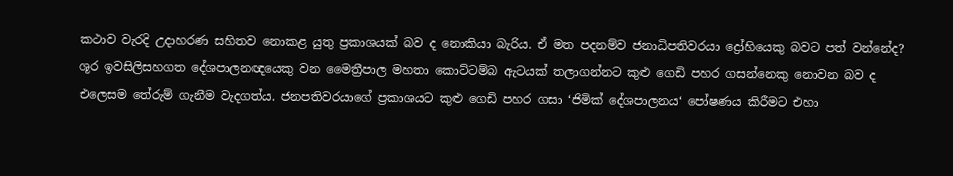කථාව වැරදි උදාහරණ සහිතව නොකළ යුතු ප්‍රකාශයක් බව ද නොකියා බැරිය. ඒ මත පදනම්ව ජනාධිපතිවරයා ද්‍රෝහියෙකු බවට පත් වන්නේද? ශූර ඉවසිලිසහගත දේශපාලනඥයෙකු වන මෛත්‍රීපාල මහතා කොට්ටම්බ ඇටයක් තලාගන්නට කුළු ගෙඩි පහර ගසන්නෙකු නොවන බව ද එලෙසම තේරුම් ගැනීම වැදගත්ය. ජනපතිවරයාගේ ප්‍රකාශයට කුළු ගෙඩි පහර ගසා ‘ජිමික් දේශපාලනය‘ පෝෂණය කිරීමට එහා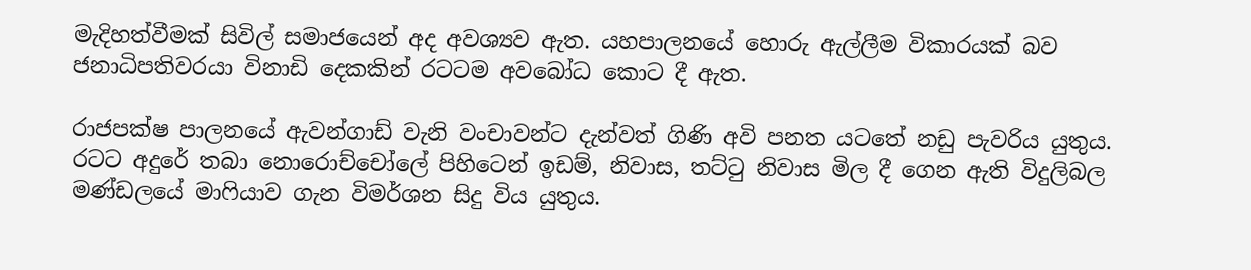මැදිහත්වීමක් සිවිල් සමාජයෙන් අද අවශ්‍යව ඇත. යහපාලනයේ හොරු ඇල්ලීම විකාරයක් බව ජනාධිපතිවරයා විනාඩි දෙකකින් රටටම අවබෝධ කොට දී ඇත.

රාජපක්ෂ පාලනයේ ඇවන්ගාඩ් වැනි වංචාවන්ට දැන්වත් ගිණි අවි පනත යටතේ නඩු පැවරිය යුතුය. රටට අදුරේ තබා නොරොච්චෝලේ පිහිටෙන් ඉඩම්, නිවාස, තට්ටු නිවාස මිල දී ගෙන ඇති විදුලිබල මණ්ඩලයේ මාෆියාව ගැන විමර්ශන සිදු විය යුතුය.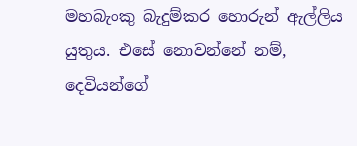මහබැංකු බැදුම්කර හොරුන් ඇල්ලිය යුතුය. එසේ නොවන්නේ නම්, දෙවියන්ගේ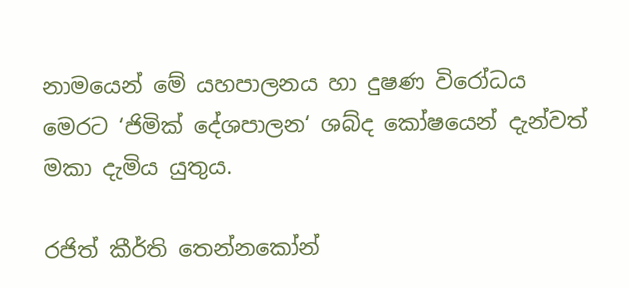නාමයෙන් මේ යහපාලනය හා දුෂණ විරෝධය මෙරට ‘ජිමික් දේශපාලන‘ ශබ්ද කෝෂයෙන් දැන්වත් මකා දැමිය යුතුය.

රජිත් කීර්ති තෙන්නකෝන්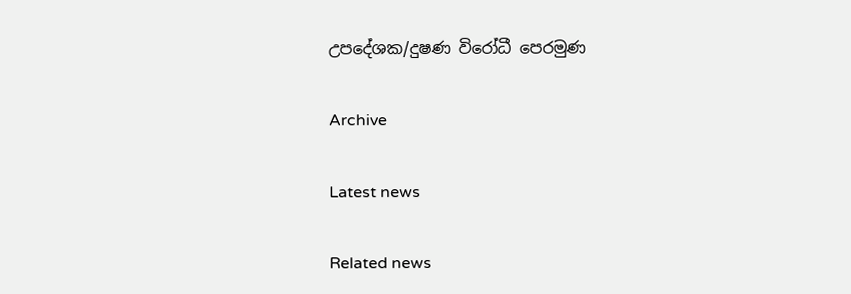උපදේශක/දුෂණ විරෝධී පෙරමුණ

Archive

Latest news

Related news